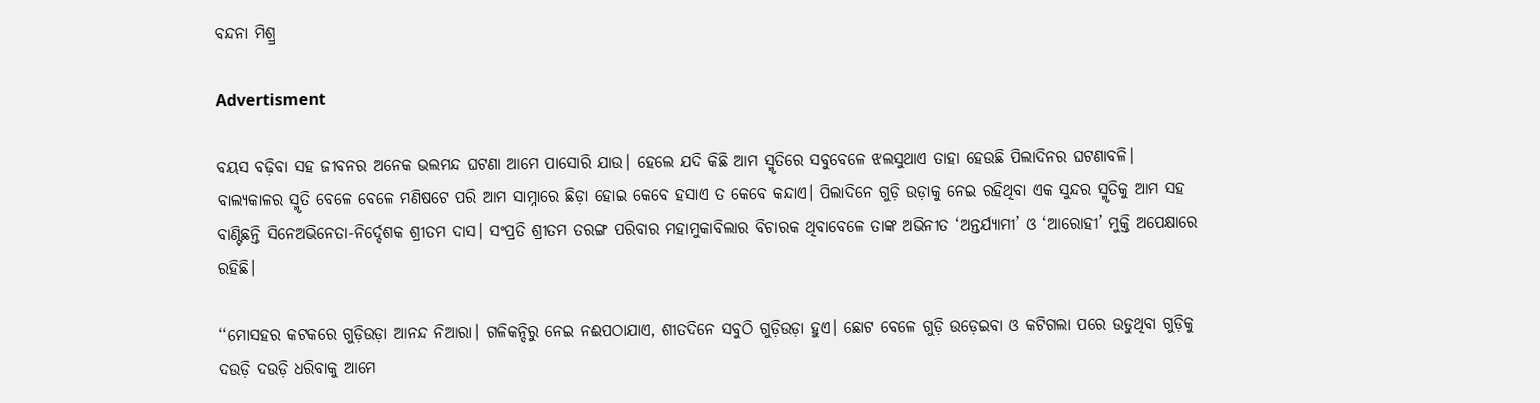ବନ୍ଦନା ମିଶ୍ର୍ର

Advertisment

ବୟସ ବଢ଼ିବା ସହ ଜୀବନର ଅନେକ ଭଲମନ୍ଦ ଘଟଣା ଆମେ ପାସୋରି ଯାଉ। ହେଲେ ଯଦି କିଛି ଆମ ସ୍ମୃତିରେ ସବୁବେଳେ ଝଲସୁଥାଏ ତାହା ହେଉଛି ପିଲାଦିନର ଘଟଣାବଳି। ବାଲ୍ୟକାଳର ସ୍ମୃତି ବେଳେ ବେଳେ ମଣିଷଟେ ପରି ଆମ ସାମ୍ନାରେ ଛିଡ଼ା ହୋଇ କେବେ ହସାଏ ତ କେବେ କନ୍ଦାଏ। ପିଲାଦିନେ ଗୁଡ଼ି ଉଡ଼ାକୁ ନେଇ ରହିଥିବା ଏକ ସୁନ୍ଦର ସ୍ମୃତିକୁ ଆମ ସହ ବାଣ୍ଟିଛନ୍ତି ସିନେଅଭିନେତା-ନିର୍ଦ୍ଦେଶକ ଶ୍ରୀତମ ଦାସ। ସଂପ୍ରତି ଶ୍ରୀତମ ତରଙ୍ଗ ପରିବାର ମହାମୁକାବିଲାର ବିଚାରକ ଥିବାବେଳେ ତାଙ୍କ ଅଭିନୀତ ‘ଅନ୍ତର୍ଯ୍ୟାମୀ’ ଓ ‘ଆରୋହୀ’ ମୁକ୍ତି ଅପେକ୍ଷାରେ ରହିଛି।

‘‘ମୋସହର କଟକରେ ଗୁଡ଼ିଉଡ଼ା ଆନନ୍ଦ ନିଆରା। ଗଳିକନ୍ଦିରୁ ନେଇ ନଈପଠାଯାଏ, ଶୀତଦିନେ ସବୁଠି ଗୁଡ଼ିଉଡ଼ା ହୁଏ। ଛୋଟ ବେଳେ ଗୁଡ଼ି ଉଡ଼େଇବା ଓ କଟିଗଲା ପରେ ଉଡୁଥିବା ଗୁଡ଼ିକୁ ଦଉଡ଼ି ଦଉଡ଼ି ଧରିବାକୁ ଆମେ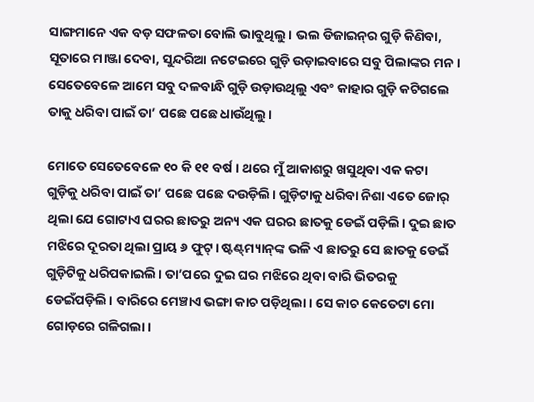ସାଙ୍ଗମାନେ ଏକ ବଡ଼ ସଫଳତା ବୋଲି ଭାବୁଥିଲୁ। ଭଲ ଡିଜାଇନ୍‌ର ଗୁଡ଼ି କିଣିବା, ସୂତାରେ ମାଞ୍ଜା ଦେବା, ସୁନ୍ଦରିଆ ନଟେଇରେ ଗୁଡ଼ି ଉଡ଼ାଇବାରେ ସବୁ ପିଲାଙ୍କର ମନ। ସେତେବେଳେ ଆମେ ସବୁ ଦଳବାନ୍ଧି ଗୁଡ଼ି ଉଡ଼ାଉଥିଲୁ ଏବଂ କାହାର ଗୁଡ଼ି କଟିଗଲେ ତାକୁ ଧରିବା ପାଇଁ ତା’ ପଛେ ପଛେ ଧାଉଁଥିଲୁ।

ମୋତେ ସେତେବେଳେ ୧୦ କି ୧୧ ବର୍ଷ । ଥରେ ମୁଁ ଆକାଶରୁ ଖସୁଥିବା ଏକ କଟା ଗୁଡ଼ିକୁ ଧରିବା ପାଇଁ ତା’ ପଛେ ପଛେ ‌ଦଉଡ଼ିଲି। ଗୁଡ଼ିଟାକୁ ଧରିବା ନିଶା ଏତେ ଜୋର୍‌ ଥିଲା ଯେ ଗୋଟାଏ ଘରର ଛାତରୁ ଅନ୍ୟ ଏକ ଘରର ଛାତକୁ ଡେଇଁ ପଡ଼ିଲି। ଦୁଇ ଛାତ ମଝିରେ ଦୂରତା ଥିଲା ପ୍ରାୟ ୬ ଫୁଟ୍। ଷ୍ଟଣ୍ଟ୍‌ମ୍ୟାନ୍‌ଙ୍କ ଭଳି ଏ ଛାତରୁ ସେ ଛାତକୁ ଡେଇଁ ଗୁଡ଼ିଟିକୁ ଧରିପକାଇଲି। ତା’ପରେ ଦୁଇ ଘର ମଝିରେ ଥିବା ବାରି ଭିତରକୁ ଡେଇଁପଡ଼ିଲି। ବାରିରେ ମେଞ୍ଚାଏ ଭଙ୍ଗା କାଚ ପଡ଼ିଥିଲା। ସେ କାଚ କେତେଟା ମୋ ଗୋଡ଼ରେ ଗଳିଗଲା।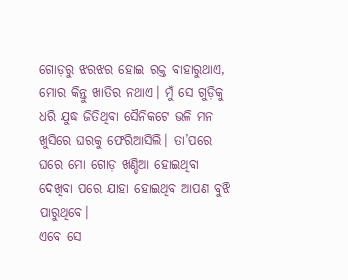ଗୋଡ଼ରୁ ଝରଝର ହୋଇ ରକ୍ତ ବାହାରୁଥାଏ, ମୋର କିନ୍ତୁ ଖାତିର ନଥାଏ। ମୁଁ ସେ ଗୁଡ଼ିକୁ ଧରି ଯୁଦ୍ଧ ଜିତିଥିବା ସୈନିକଟେ ଭଳି ମନ ଖୁସିରେ ଘରକୁ ଫେରିଆସିଲି। ତା’ପରେ ଘରେ ମୋ ଗୋଡ଼ ଖଣ୍ଡିଆ ହୋଇଥିବା ଦେଖିବା ପରେ ଯାହା ହୋଇଥିବ ଆପଣ ବୁଝି ପାରୁଥିବେ।
ଏବେ ସେ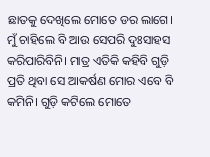ଛାତକୁ ଦେଖିଲେ ମୋତେ ଡର ଲାଗେ। ମୁଁ ଚାହିଲେ ବି ଆଉ ସେପରି ଦୁଃସାହସ କରିପାରିବିନି। ମାତ୍ର ଏତିକି କହିବି ଗୁଡ଼ି ପ୍ରତି ଥିବା ସେ ଆକର୍ଷଣ ମୋର ଏବେ ବି କମିନି। ଗୁଡ଼ି କଟିଲେ ମୋତେ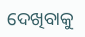ଦେଖିବାକୁ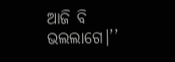ଆଜି ବି ଭଲଲାଗେ।’’